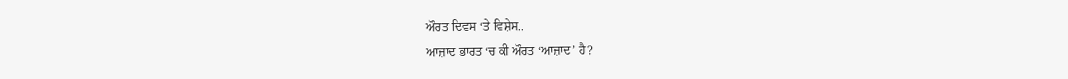ਔਰਤ ਦਿਵਸ ‘ਤੇ ਵਿਸ਼ੇਸ..
ਆਜ਼ਾਦ ਭਾਰਤ ‘ਚ ਕੀ ਔਰਤ ‘ਆਜ਼ਾਦ’ ਹੈ?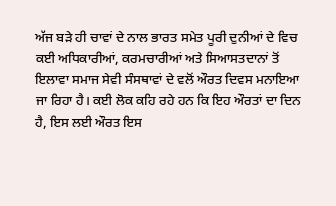ਅੱਜ ਬੜੇ ਹੀ ਚਾਵਾਂ ਦੇ ਨਾਲ ਭਾਰਤ ਸਮੇਤ ਪੂਰੀ ਦੁਨੀਆਂ ਦੇ ਵਿਚ ਕਈ ਅਧਿਕਾਰੀਆਂ, ਕਰਮਚਾਰੀਆਂ ਅਤੇ ਸਿਆਸਤਦਾਨਾਂ ਤੋਂ ਇਲਾਵਾ ਸਮਾਜ ਸੇਵੀ ਸੰਸਥਾਵਾਂ ਦੇ ਵਲੋਂ ਔਰਤ ਦਿਵਸ ਮਨਾਇਆ ਜਾ ਰਿਹਾ ਹੈ। ਕਈ ਲੋਕ ਕਹਿ ਰਹੇ ਹਨ ਕਿ ਇਹ ਔਰਤਾਂ ਦਾ ਦਿਨ ਹੈ, ਇਸ ਲਈ ਔਰਤ ਇਸ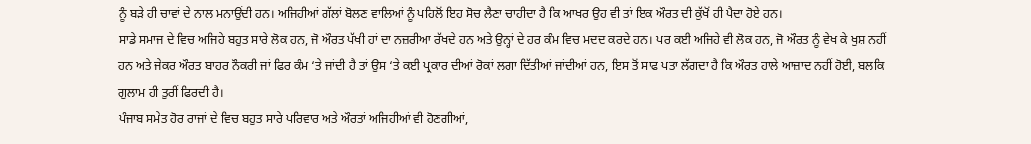ਨੂੰ ਬੜੇ ਹੀ ਚਾਵਾਂ ਦੇ ਨਾਲ ਮਨਾਉਂਦੀ ਹਨ। ਅਜਿਹੀਆਂ ਗੱਲਾਂ ਬੋਲਣ ਵਾਲਿਆਂ ਨੂੰ ਪਹਿਲੋਂ ਇਹ ਸੋਚ ਲੈਣਾ ਚਾਹੀਦਾ ਹੈ ਕਿ ਆਖਰ ਉਹ ਵੀ ਤਾਂ ਇਕ ਔਰਤ ਦੀ ਕੁੱਖੋਂ ਹੀ ਪੈਦਾ ਹੋਏ ਹਨ।
ਸਾਡੇ ਸਮਾਜ ਦੇ ਵਿਚ ਅਜਿਹੇ ਬਹੁਤ ਸਾਰੇ ਲੋਕ ਹਨ, ਜੋ ਔਰਤ ਪੱਖੀ ਹਾਂ ਦਾ ਨਜ਼ਰੀਆ ਰੱਖਦੇ ਹਨ ਅਤੇ ਉਨ੍ਹਾਂ ਦੇ ਹਰ ਕੰਮ ਵਿਚ ਮਦਦ ਕਰਦੇ ਹਨ। ਪਰ ਕਈ ਅਜਿਹੇ ਵੀ ਲੋਕ ਹਨ, ਜੋ ਔਰਤ ਨੂੰ ਵੇਖ ਕੇ ਖੁਸ਼ ਨਹੀਂ ਹਨ ਅਤੇ ਜੇਕਰ ਔਰਤ ਬਾਹਰ ਨੌਕਰੀ ਜਾਂ ਫਿਰ ਕੰਮ ‘ਤੇ ਜਾਂਦੀ ਹੈ ਤਾਂ ਉਸ ‘ਤੇ ਕਈ ਪ੍ਰਕਾਰ ਦੀਆਂ ਰੋਕਾਂ ਲਗਾ ਦਿੱਤੀਆਂ ਜਾਂਦੀਆਂ ਹਨ, ਇਸ ਤੋਂ ਸਾਫ ਪਤਾ ਲੱਗਦਾ ਹੈ ਕਿ ਔਰਤ ਹਾਲੇ ਆਜ਼ਾਦ ਨਹੀਂ ਹੋਈ, ਬਲਕਿ ਗੁਲਾਮ ਹੀ ਤੁਰੀਂ ਫਿਰਦੀ ਹੈ।
ਪੰਜਾਬ ਸਮੇਤ ਹੋਰ ਰਾਜਾਂ ਦੇ ਵਿਚ ਬਹੁਤ ਸਾਰੇ ਪਰਿਵਾਰ ਅਤੇ ਔਰਤਾਂ ਅਜਿਹੀਆਂ ਵੀ ਹੋਣਗੀਆਂ,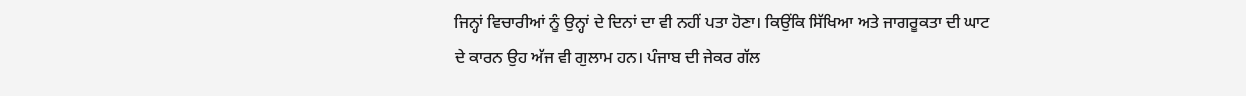ਜਿਨ੍ਹਾਂ ਵਿਚਾਰੀਆਂ ਨੂੰ ਉਨ੍ਹਾਂ ਦੇ ਦਿਨਾਂ ਦਾ ਵੀ ਨਹੀਂ ਪਤਾ ਹੋਣਾ। ਕਿਉਂਕਿ ਸਿੱਖਿਆ ਅਤੇ ਜਾਗਰੂਕਤਾ ਦੀ ਘਾਟ ਦੇ ਕਾਰਨ ਉਹ ਅੱਜ ਵੀ ਗੁਲਾਮ ਹਨ। ਪੰਜਾਬ ਦੀ ਜੇਕਰ ਗੱਲ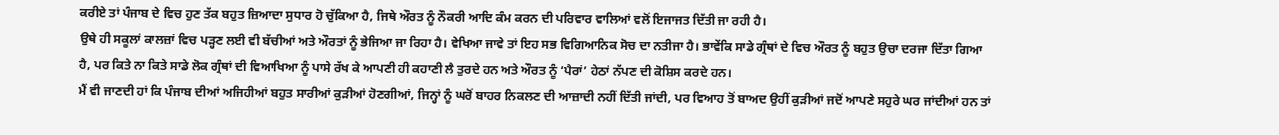ਕਰੀਏ ਤਾਂ ਪੰਜਾਬ ਦੇ ਵਿਚ ਹੁਣ ਤੱਕ ਬਹੁਤ ਜ਼ਿਆਦਾ ਸੁਧਾਰ ਹੋ ਚੁੱਕਿਆ ਹੈ, ਜਿਥੇ ਔਰਤ ਨੂੰ ਨੌਕਰੀ ਆਦਿ ਕੰਮ ਕਰਨ ਦੀ ਪਰਿਵਾਰ ਵਾਲਿਆਂ ਵਲੋਂ ਇਜਾਜਤ ਦਿੱਤੀ ਜਾ ਰਹੀ ਹੈ।
ਉਥੇ ਹੀ ਸਕੂਲਾਂ ਕਾਲਜ਼ਾਂ ਵਿਚ ਪੜ੍ਹਣ ਲਈ ਵੀ ਬੱਚੀਆਂ ਅਤੇ ਔਰਤਾਂ ਨੂੰ ਭੇਜਿਆ ਜਾ ਰਿਹਾ ਹੈ। ਵੇਖਿਆ ਜਾਵੇ ਤਾਂ ਇਹ ਸਭ ਵਿਗਿਆਨਿਕ ਸੋਚ ਦਾ ਨਤੀਜਾ ਹੈ। ਭਾਵੇਂਕਿ ਸਾਡੇ ਗ੍ਰੰਥਾਂ ਦੇ ਵਿਚ ਔਰਤ ਨੂੰ ਬਹੁਤ ਉਚਾ ਦਰਜਾ ਦਿੱਤਾ ਗਿਆ ਹੈ, ਪਰ ਕਿਤੇ ਨਾ ਕਿਤੇ ਸਾਡੇ ਲੋਕ ਗ੍ਰੰਥਾਂ ਦੀ ਵਿਆਖਿਆ ਨੂੰ ਪਾਸੇ ਰੱਖ ਕੇ ਆਪਣੀ ਹੀ ਕਹਾਣੀ ਲੈ ਤੁਰਦੇ ਹਨ ਅਤੇ ਔਰਤ ਨੂੰ ‘ਪੈਰਾਂ’ ਹੇਠਾਂ ਨੱਪਣ ਦੀ ਕੋਸ਼ਿਸ ਕਰਦੇ ਹਨ।
ਮੈਂ ਵੀ ਜਾਣਦੀ ਹਾਂ ਕਿ ਪੰਜਾਬ ਦੀਆਂ ਅਜਿਹੀਆਂ ਬਹੁਤ ਸਾਰੀਆਂ ਕੁੜੀਆਂ ਹੋਣਗੀਆਂ, ਜਿਨ੍ਹਾਂ ਨੂੰ ਘਰੋਂ ਬਾਹਰ ਨਿਕਲਣ ਦੀ ਆਜ਼ਾਦੀ ਨਹੀਂ ਦਿੱਤੀ ਜਾਂਦੀ, ਪਰ ਵਿਆਹ ਤੋਂ ਬਾਅਦ ਉਹੀਂ ਕੁੜੀਆਂ ਜਦੋਂ ਆਪਣੇ ਸਹੁਰੇ ਘਰ ਜਾਂਦੀਆਂ ਹਨ ਤਾਂ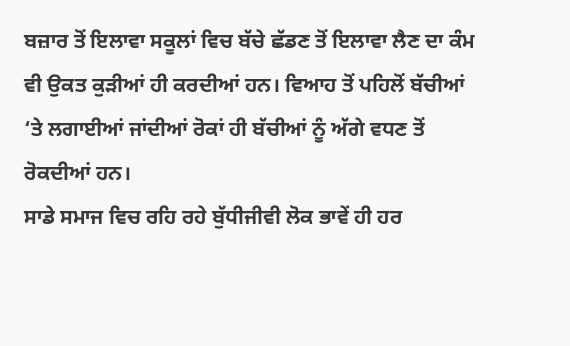ਬਜ਼ਾਰ ਤੋਂ ਇਲਾਵਾ ਸਕੂਲਾਂ ਵਿਚ ਬੱਚੇ ਛੱਡਣ ਤੋਂ ਇਲਾਵਾ ਲੈਣ ਦਾ ਕੰਮ ਵੀ ਉਕਤ ਕੁੜੀਆਂ ਹੀ ਕਰਦੀਆਂ ਹਨ। ਵਿਆਹ ਤੋਂ ਪਹਿਲੋਂ ਬੱਚੀਆਂ ‘ਤੇ ਲਗਾਈਆਂ ਜਾਂਦੀਆਂ ਰੋਕਾਂ ਹੀ ਬੱਚੀਆਂ ਨੂੰ ਅੱਗੇ ਵਧਣ ਤੋਂ ਰੋਕਦੀਆਂ ਹਨ।
ਸਾਡੇ ਸਮਾਜ ਵਿਚ ਰਹਿ ਰਹੇ ਬੁੱਧੀਜੀਵੀ ਲੋਕ ਭਾਵੇਂ ਹੀ ਹਰ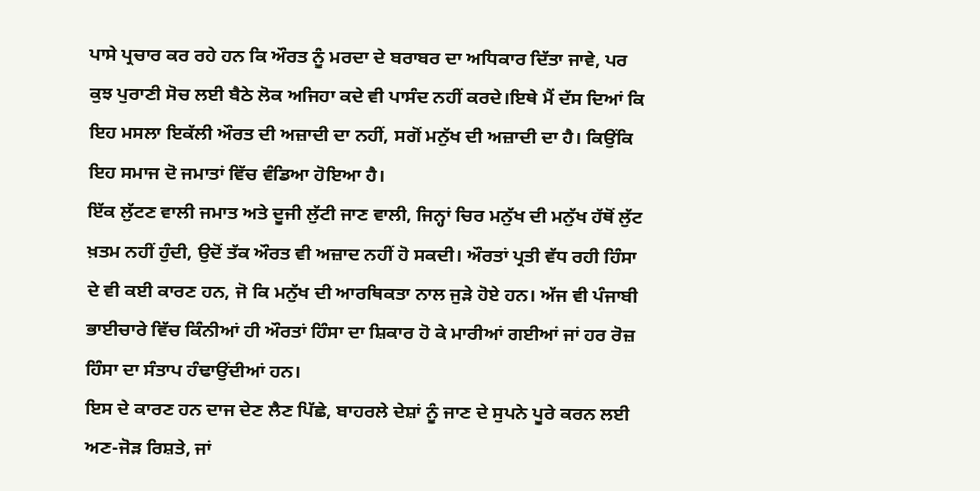ਪਾਸੇ ਪ੍ਰਚਾਰ ਕਰ ਰਹੇ ਹਨ ਕਿ ਔਰਤ ਨੂੰ ਮਰਦਾ ਦੇ ਬਰਾਬਰ ਦਾ ਅਧਿਕਾਰ ਦਿੱਤਾ ਜਾਵੇ, ਪਰ ਕੁਝ ਪੁਰਾਣੀ ਸੋਚ ਲਈ ਬੈਠੇ ਲੋਕ ਅਜਿਹਾ ਕਦੇ ਵੀ ਪਾਸੰਦ ਨਹੀਂ ਕਰਦੇ।ਇਥੇ ਮੈਂ ਦੱਸ ਦਿਆਂ ਕਿ ਇਹ ਮਸਲਾ ਇਕੱਲੀ ਔਰਤ ਦੀ ਅਜ਼ਾਦੀ ਦਾ ਨਹੀਂ, ਸਗੋਂ ਮਨੁੱਖ ਦੀ ਅਜ਼ਾਦੀ ਦਾ ਹੈ। ਕਿਉਂਕਿ ਇਹ ਸਮਾਜ ਦੋ ਜਮਾਤਾਂ ਵਿੱਚ ਵੰਡਿਆ ਹੋਇਆ ਹੈ।
ਇੱਕ ਲੁੱਟਣ ਵਾਲੀ ਜਮਾਤ ਅਤੇ ਦੂਜੀ ਲੁੱਟੀ ਜਾਣ ਵਾਲੀ, ਜਿਨ੍ਹਾਂ ਚਿਰ ਮਨੁੱਖ ਦੀ ਮਨੁੱਖ ਹੱਥੋਂ ਲੁੱਟ ਖ਼ਤਮ ਨਹੀਂ ਹੁੰਦੀ, ਉਦੋਂ ਤੱਕ ਔਰਤ ਵੀ ਅਜ਼ਾਦ ਨਹੀਂ ਹੋ ਸਕਦੀ। ਔਰਤਾਂ ਪ੍ਰਤੀ ਵੱਧ ਰਹੀ ਹਿੰਸਾ ਦੇ ਵੀ ਕਈ ਕਾਰਣ ਹਨ, ਜੋ ਕਿ ਮਨੁੱਖ ਦੀ ਆਰਥਿਕਤਾ ਨਾਲ ਜੁੜੇ ਹੋਏ ਹਨ। ਅੱਜ ਵੀ ਪੰਜਾਬੀ ਭਾਈਚਾਰੇ ਵਿੱਚ ਕਿੰਨੀਆਂ ਹੀ ਔਰਤਾਂ ਹਿੰਸਾ ਦਾ ਸ਼ਿਕਾਰ ਹੋ ਕੇ ਮਾਰੀਆਂ ਗਈਆਂ ਜਾਂ ਹਰ ਰੋਜ਼ ਹਿੰਸਾ ਦਾ ਸੰਤਾਪ ਹੰਢਾਉਂਦੀਆਂ ਹਨ।
ਇਸ ਦੇ ਕਾਰਣ ਹਨ ਦਾਜ ਦੇਣ ਲੈਣ ਪਿੱਛੇ, ਬਾਹਰਲੇ ਦੇਸ਼ਾਂ ਨੂੰ ਜਾਣ ਦੇ ਸੁਪਨੇ ਪੂਰੇ ਕਰਨ ਲਈ ਅਣ-ਜੋੜ ਰਿਸ਼ਤੇ, ਜਾਂ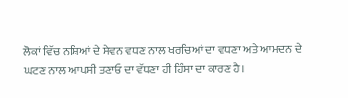ਲੋਕਾਂ ਵਿੱਚ ਨਸ਼ਿਆਂ ਦੇ ਸੇਵਨ ਵਧਣ ਨਾਲ ਖਰਚਿਆਂ ਦਾ ਵਧਣਾ ਅਤੇ ਆਮਦਨ ਦੇ ਘਟਣ ਨਾਲ ਆਪਸੀ ਤਣਾਓ ਦਾ ਵੱਧਣਾ ਹੀ ਹਿੰਸਾ ਦਾ ਕਾਰਣ ਹੈ।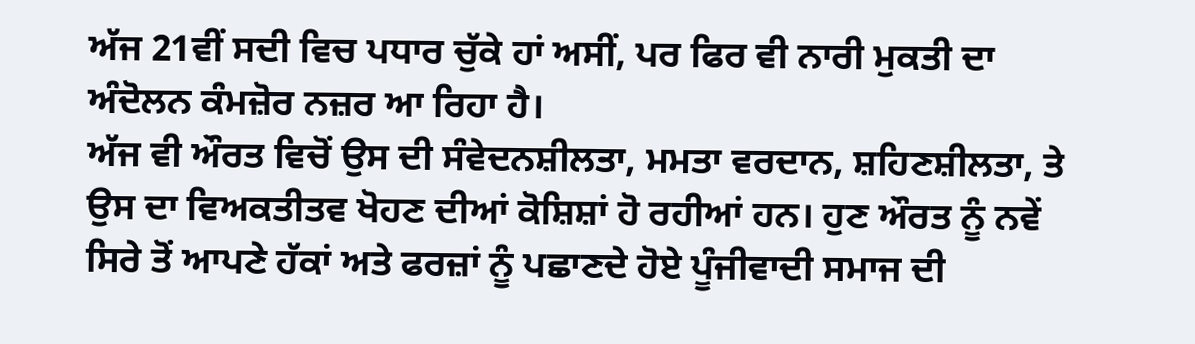ਅੱਜ 21ਵੀਂ ਸਦੀ ਵਿਚ ਪਧਾਰ ਚੁੱਕੇ ਹਾਂ ਅਸੀਂ, ਪਰ ਫਿਰ ਵੀ ਨਾਰੀ ਮੁਕਤੀ ਦਾ ਅੰਦੋਲਨ ਕੰਮਜ਼ੋਰ ਨਜ਼ਰ ਆ ਰਿਹਾ ਹੈ।
ਅੱਜ ਵੀ ਔਰਤ ਵਿਚੋਂ ਉਸ ਦੀ ਸੰਵੇਦਨਸ਼ੀਲਤਾ, ਮਮਤਾ ਵਰਦਾਨ, ਸ਼ਹਿਣਸ਼ੀਲਤਾ, ਤੇ ਉਸ ਦਾ ਵਿਅਕਤੀਤਵ ਖੋਹਣ ਦੀਆਂ ਕੋਸ਼ਿਸ਼ਾਂ ਹੋ ਰਹੀਆਂ ਹਨ। ਹੁਣ ਔਰਤ ਨੂੰ ਨਵੇਂ ਸਿਰੇ ਤੋਂ ਆਪਣੇ ਹੱਕਾਂ ਅਤੇ ਫਰਜ਼ਾਂ ਨੂੰ ਪਛਾਣਦੇ ਹੋਏ ਪੂੰਜੀਵਾਦੀ ਸਮਾਜ ਦੀ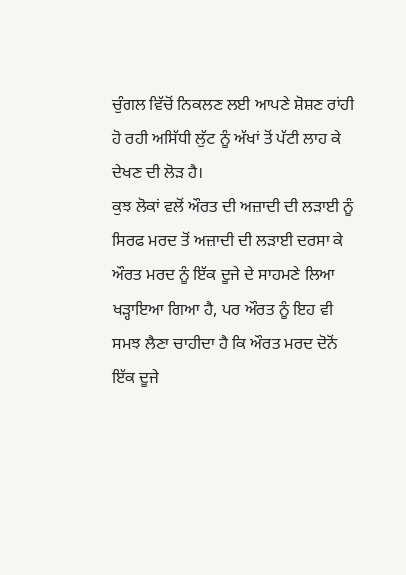ਚੁੰਗਲ ਵਿੱਚੋਂ ਨਿਕਲਣ ਲਈ ਆਪਣੇ ਸ਼ੋਸ਼ਣ ਰਾਂਹੀ ਹੋ ਰਹੀ ਅਸਿੱਧੀ ਲੁੱਟ ਨੂੰ ਅੱਖਾਂ ਤੋਂ ਪੱਟੀ ਲਾਹ ਕੇ ਦੇਖਣ ਦੀ ਲੋੜ ਹੈ।
ਕੁਝ ਲੋਕਾਂ ਵਲੋਂ ਔਰਤ ਦੀ ਅਜ਼ਾਦੀ ਦੀ ਲੜਾਈ ਨੂੰ ਸਿਰਫ ਮਰਦ ਤੋਂ ਅਜ਼ਾਦੀ ਦੀ ਲੜਾਈ ਦਰਸਾ ਕੇ ਔਰਤ ਮਰਦ ਨੂੰ ਇੱਕ ਦੂਜੇ ਦੇ ਸਾਹਮਣੇ ਲਿਆ ਖੜ੍ਹਾਇਆ ਗਿਆ ਹੈ, ਪਰ ਔਰਤ ਨੂੰ ਇਹ ਵੀ ਸਮਝ ਲੈਣਾ ਚਾਹੀਦਾ ਹੈ ਕਿ ਔਰਤ ਮਰਦ ਦੋਨੋਂ ਇੱਕ ਦੂਜੇ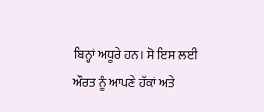ਬਿਨ੍ਹਾਂ ਅਧੂਰੇ ਹਨ। ਸੋ ਇਸ ਲਈ ਔਰਤ ਨੂੰ ਆਪਣੇ ਹੱਕਾਂ ਅਤੇ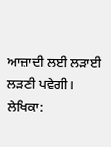ਆਜ਼ਾਦੀ ਲਈ ਲੜਾਈ ਲੜਣੀ ਪਵੇਗੀ।
ਲੇਖਿਕਾ: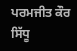ਪਰਮਜੀਤ ਕੌਰ ਸਿੱਧੂ